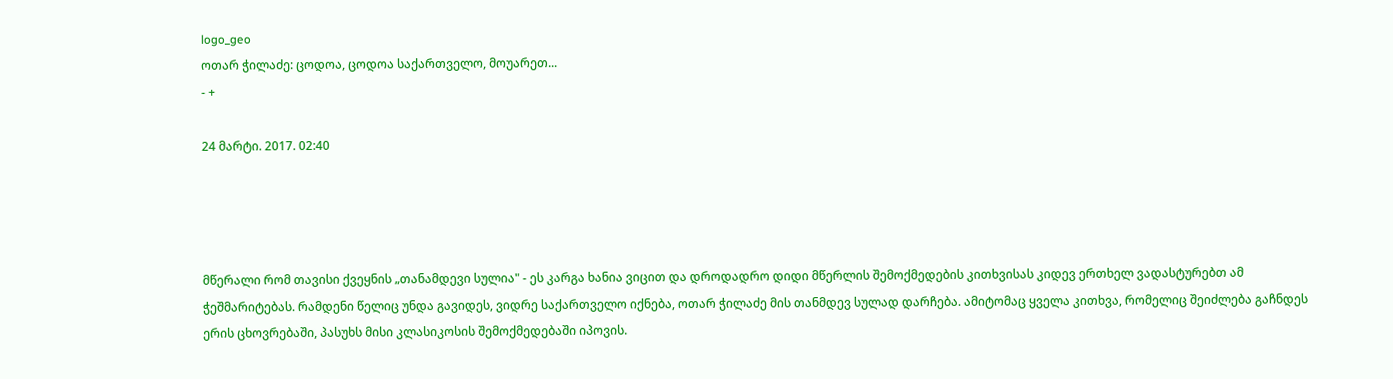logo_geo
ოთარ ჭილაძე: ცოდოა, ცოდოა საქართველო, მოუარეთ...
- +

24 მარტი. 2017. 02:40




მწერალი რომ თავისი ქვეყნის „თანამდევი სულია" - ეს კარგა ხანია ვიცით და დროდადრო დიდი მწერლის შემოქმედების კითხვისას კიდევ ერთხელ ვადასტურებთ ამ ჭეშმარიტებას. რამდენი წელიც უნდა გავიდეს, ვიდრე საქართველო იქნება, ოთარ ჭილაძე მის თანმდევ სულად დარჩება. ამიტომაც ყველა კითხვა, რომელიც შეიძლება გაჩნდეს ერის ცხოვრებაში, პასუხს მისი კლასიკოსის შემოქმედებაში იპოვის.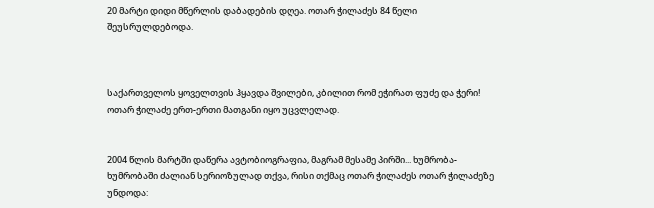20 მარტი დიდი მწერლის დაბადების დღეა. ოთარ ჭილაძეს 84 წელი შეუსრულდებოდა.



საქართველოს ყოველთვის ჰყავდა შვილები, კბილით რომ ეჭირათ ფუძე და ჭერი! ოთარ ჭილაძე ერთ-ერთი მათგანი იყო უცვლელად.


2004 წლის მარტში დაწერა ავტობიოგრაფია, მაგრამ მესამე პირში... ხუმრობა-ხუმრობაში ძალიან სერიოზულად თქვა, რისი თქმაც ოთარ ჭილაძეს ოთარ ჭილაძეზე უნდოდა: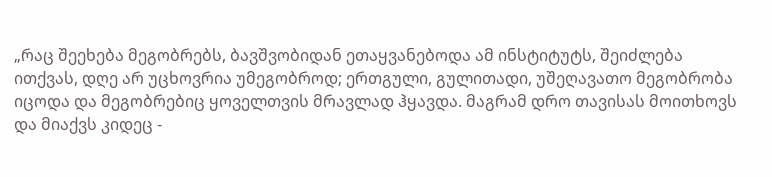„რაც შეეხება მეგობრებს, ბავშვობიდან ეთაყვანებოდა ამ ინსტიტუტს, შეიძლება ითქვას, დღე არ უცხოვრია უმეგობროდ; ერთგული, გულითადი, უშეღავათო მეგობრობა იცოდა და მეგობრებიც ყოველთვის მრავლად ჰყავდა. მაგრამ დრო თავისას მოითხოვს და მიაქვს კიდეც -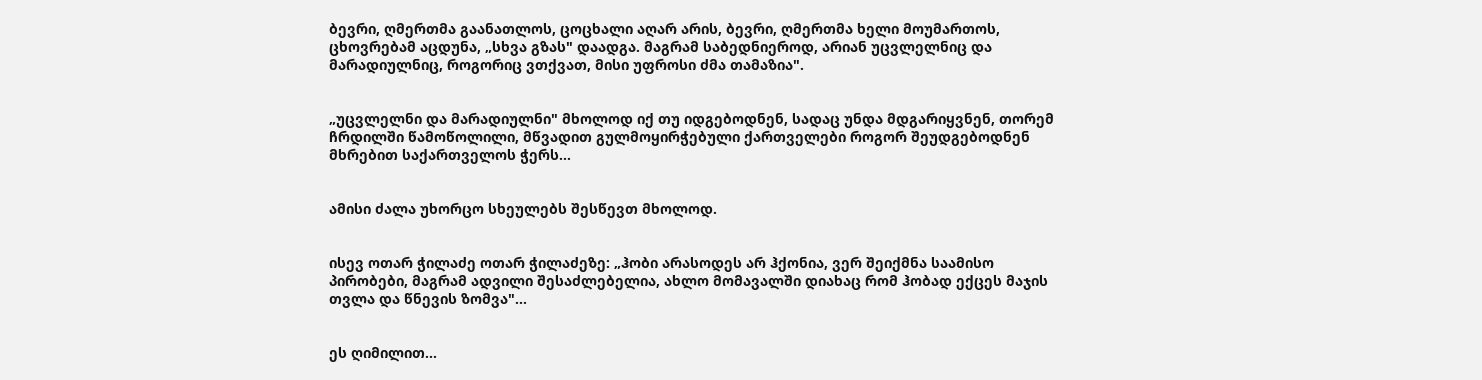ბევრი, ღმერთმა გაანათლოს, ცოცხალი აღარ არის, ბევრი, ღმერთმა ხელი მოუმართოს, ცხოვრებამ აცდუნა, „სხვა გზას" დაადგა. მაგრამ საბედნიეროდ, არიან უცვლელნიც და მარადიულნიც, როგორიც ვთქვათ, მისი უფროსი ძმა თამაზია".


„უცვლელნი და მარადიულნი" მხოლოდ იქ თუ იდგებოდნენ, სადაც უნდა მდგარიყვნენ, თორემ ჩრდილში წამოწოლილი, მწვადით გულმოყირჭებული ქართველები როგორ შეუდგებოდნენ მხრებით საქართველოს ჭერს...


ამისი ძალა უხორცო სხეულებს შესწევთ მხოლოდ.


ისევ ოთარ ჭილაძე ოთარ ჭილაძეზე: „ჰობი არასოდეს არ ჰქონია, ვერ შეიქმნა საამისო პირობები, მაგრამ ადვილი შესაძლებელია, ახლო მომავალში დიახაც რომ ჰობად ექცეს მაჯის თვლა და წნევის ზომვა"...


ეს ღიმილით...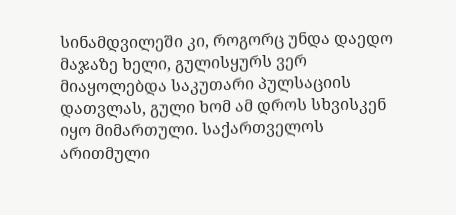სინამდვილეში კი, როგორც უნდა დაედო მაჯაზე ხელი, გულისყურს ვერ მიაყოლებდა საკუთარი პულსაციის დათვლას, გული ხომ ამ დროს სხვისკენ იყო მიმართული. საქართველოს არითმული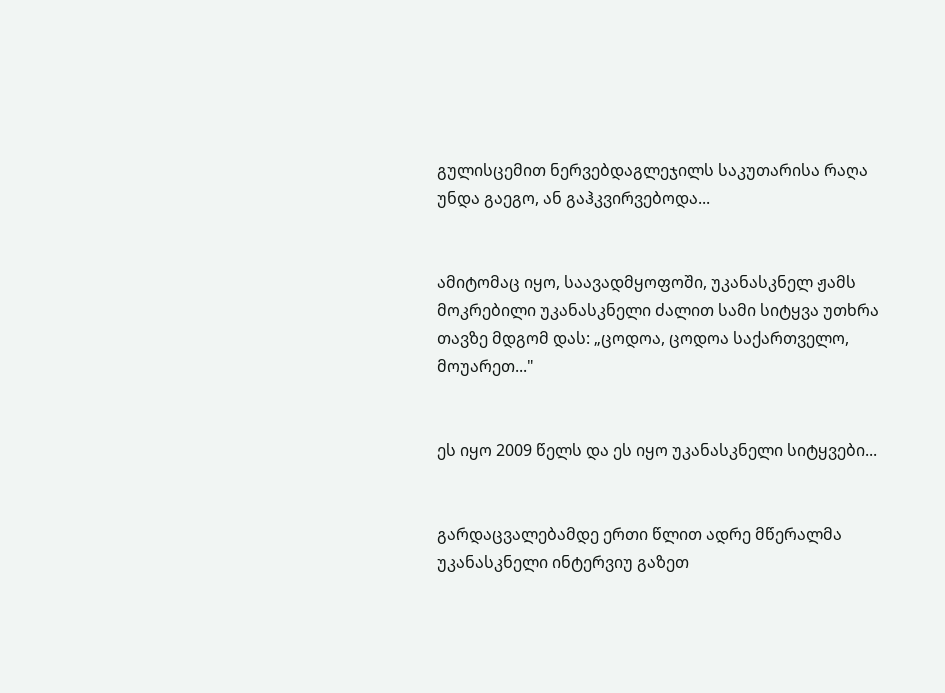გულისცემით ნერვებდაგლეჯილს საკუთარისა რაღა უნდა გაეგო, ან გაჰკვირვებოდა...


ამიტომაც იყო, საავადმყოფოში, უკანასკნელ ჟამს მოკრებილი უკანასკნელი ძალით სამი სიტყვა უთხრა თავზე მდგომ დას: „ცოდოა, ცოდოა საქართველო, მოუარეთ..."


ეს იყო 2009 წელს და ეს იყო უკანასკნელი სიტყვები...


გარდაცვალებამდე ერთი წლით ადრე მწერალმა უკანასკნელი ინტერვიუ გაზეთ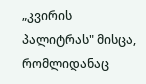„კვირის პალიტრას" მისცა, რომლიდანაც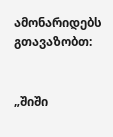ამონარიდებს გთავაზობთ:


„შიში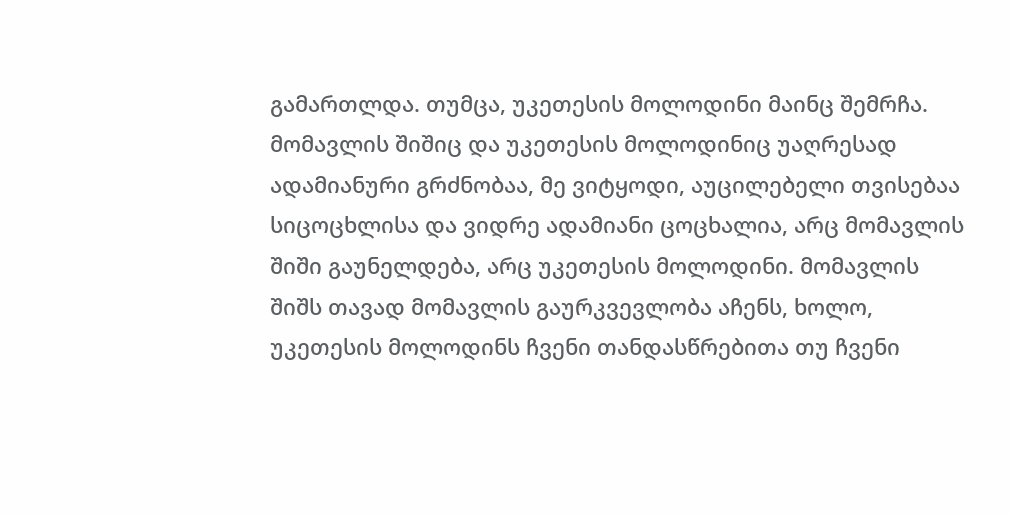გამართლდა. თუმცა, უკეთესის მოლოდინი მაინც შემრჩა. მომავლის შიშიც და უკეთესის მოლოდინიც უაღრესად ადამიანური გრძნობაა, მე ვიტყოდი, აუცილებელი თვისებაა სიცოცხლისა და ვიდრე ადამიანი ცოცხალია, არც მომავლის შიში გაუნელდება, არც უკეთესის მოლოდინი. მომავლის შიშს თავად მომავლის გაურკვევლობა აჩენს, ხოლო, უკეთესის მოლოდინს ჩვენი თანდასწრებითა თუ ჩვენი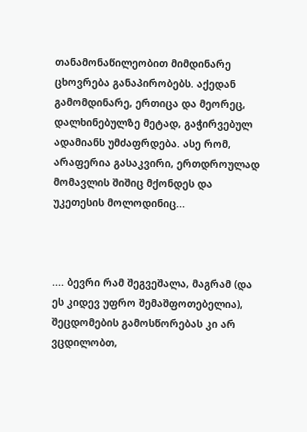თანამონაწილეობით მიმდინარე ცხოვრება განაპირობებს. აქედან გამომდინარე, ერთიცა და მეორეც, დალხინებულზე მეტად, გაჭირვებულ ადამიანს უმძაფრდება. ასე რომ, არაფერია გასაკვირი, ერთდროულად მომავლის შიშიც მქონდეს და უკეთესის მოლოდინიც...



.... ბევრი რამ შეგვეშალა, მაგრამ (და ეს კიდევ უფრო შემაშფოთებელია), შეცდომების გამოსწორებას კი არ ვცდილობთ,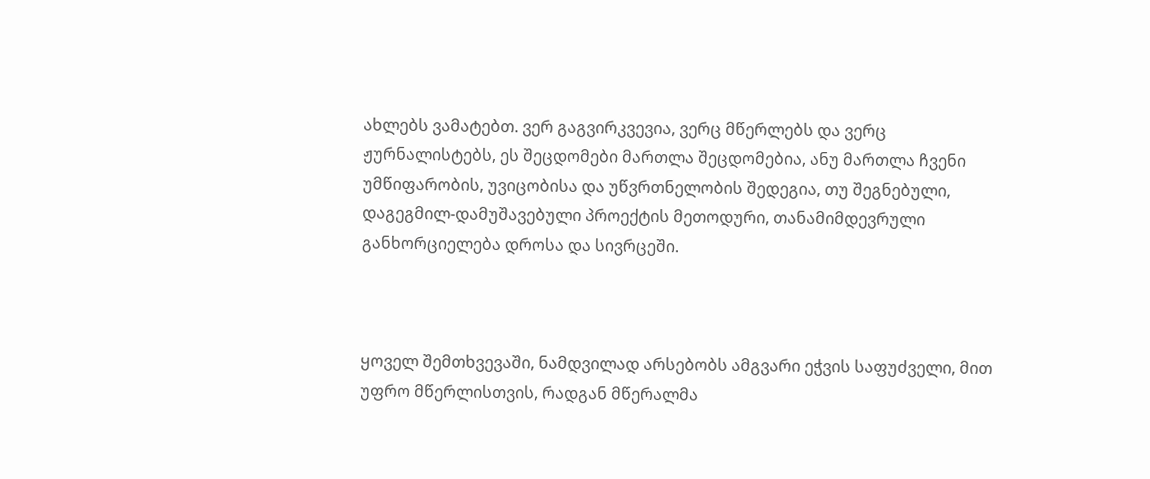ახლებს ვამატებთ. ვერ გაგვირკვევია, ვერც მწერლებს და ვერც ჟურნალისტებს, ეს შეცდომები მართლა შეცდომებია, ანუ მართლა ჩვენი უმწიფარობის, უვიცობისა და უწვრთნელობის შედეგია, თუ შეგნებული, დაგეგმილ-დამუშავებული პროექტის მეთოდური, თანამიმდევრული განხორციელება დროსა და სივრცეში.



ყოველ შემთხვევაში, ნამდვილად არსებობს ამგვარი ეჭვის საფუძველი, მით უფრო მწერლისთვის, რადგან მწერალმა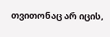თვითონაც არ იცის,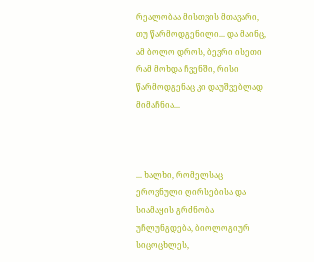რეალობაა მისთვის მთავარი, თუ წარმოდგენილი... და მაინც, ამ ბოლო დროს, ბევრი ისეთი რამ მოხდა ჩვენში, რისი წარმოდგენაც კი დაუშვებლად მიმაჩნია...



... ხალხი, რომელსაც ეროვნული ღირსებისა და სიამაყის გრძნობა უჩლუნგდება, ბიოლოგიურ სიცოცხლეს,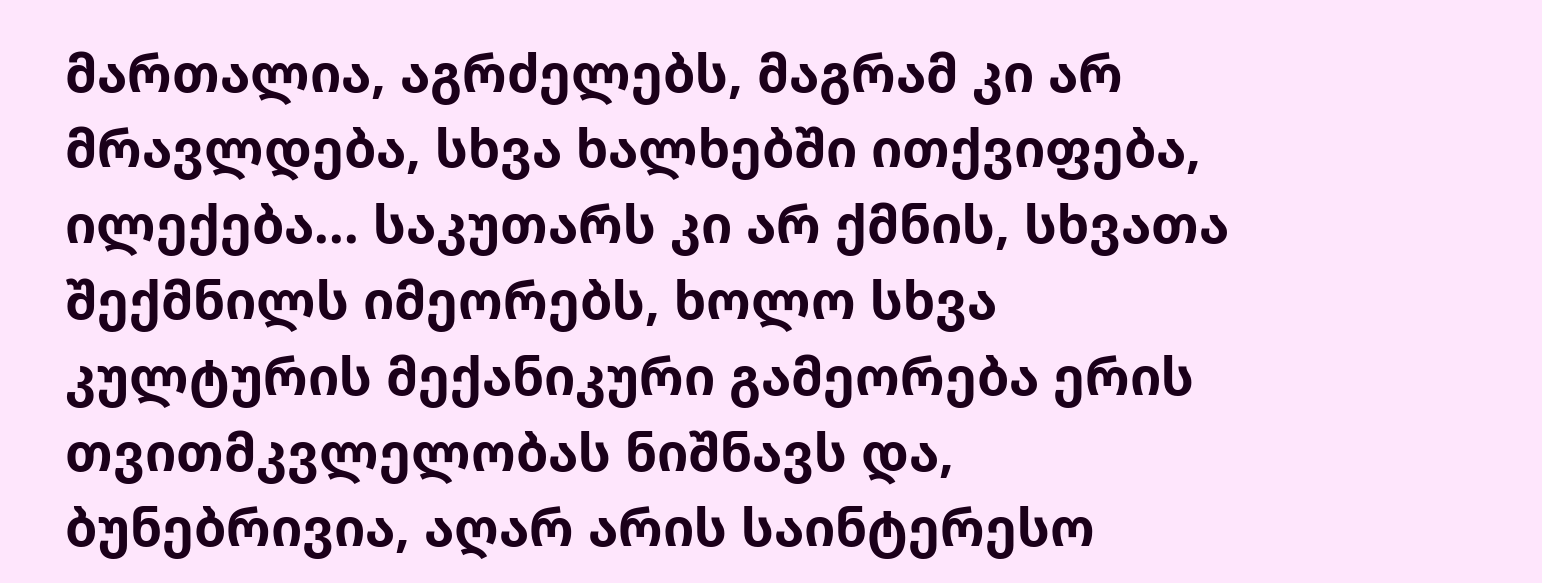მართალია, აგრძელებს, მაგრამ კი არ მრავლდება, სხვა ხალხებში ითქვიფება, ილექება... საკუთარს კი არ ქმნის, სხვათა შექმნილს იმეორებს, ხოლო სხვა კულტურის მექანიკური გამეორება ერის თვითმკვლელობას ნიშნავს და, ბუნებრივია, აღარ არის საინტერესო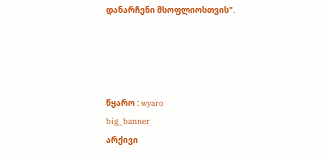დანარჩენი მსოფლიოსთვის".




წყარო : wyaro
big_banner
არქივი